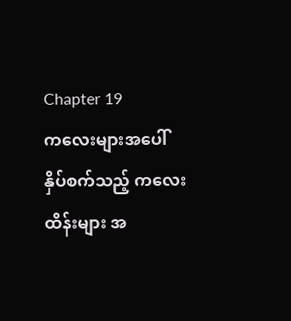Chapter 19
ကလေးများအပေါ် နှိပ်စက်သည့် ကလေးထိန်းများ အ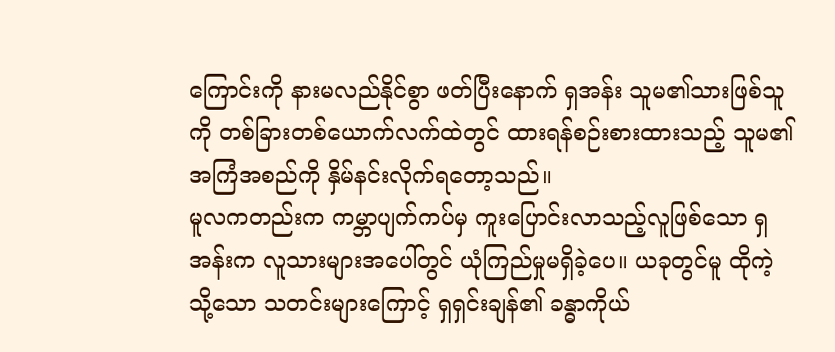ကြောင်းကို နားမလည်နိုင်စွာ ဖတ်ပြီးနောက် ရှအန်း သူမ၏သားဖြစ်သူကို တစ်ခြားတစ်ယောက်လက်ထဲတွင် ထားရန်စဉ်းစားထားသည့် သူမ၏ အကြံအစည်ကို နှိမ်နင်းလိုက်ရတော့သည်။
မူလကတည်းက ကမ္ဘာပျက်ကပ်မှ ကူးပြောင်းလာသည့်လူဖြစ်သော ရှအန်းက လူသားများအပေါ်တွင် ယုံကြည်မှုမရှိခဲ့ပေ။ ယခုတွင်မူ ထိုကဲ့သို့သော သတင်းများကြောင့် ရှရှင်းချန်၏ ခန္ဓာကိုယ်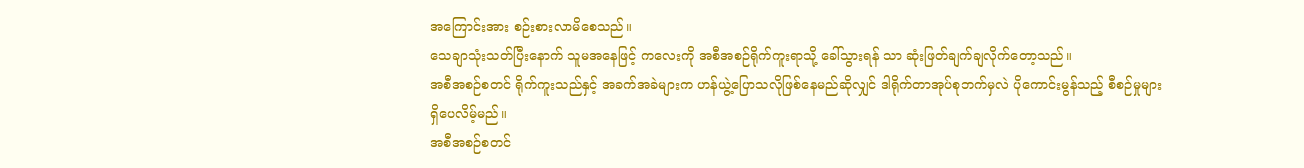အကြောင်းအား စဉ်းစားလာမိစေသည်။
သေချာသုံးသတ်ပြီးနောက် သူမအနေဖြင့် ကလေးကို အစီအစဉ်ရိုက်ကူးရာသို့ ခေါ်သွားရန် သာ ဆုံးဖြတ်ချက်ချလိုက်တော့သည်။
အစီအစဉ်စတင် ရိုက်ကူးသည်နှင့် အခက်အခဲများက ဟန်ယွဲ့ပြောသလိုဖြစ်နေမည်ဆိုလျှင် ဒါရိုက်တာအုပ်စုဘက်မှလဲ ပိုကောင်းမွန်သည့် စီစဉ်မှုများ ရှိပေလိမ့်မည်။
အစီအစဉ်စတင်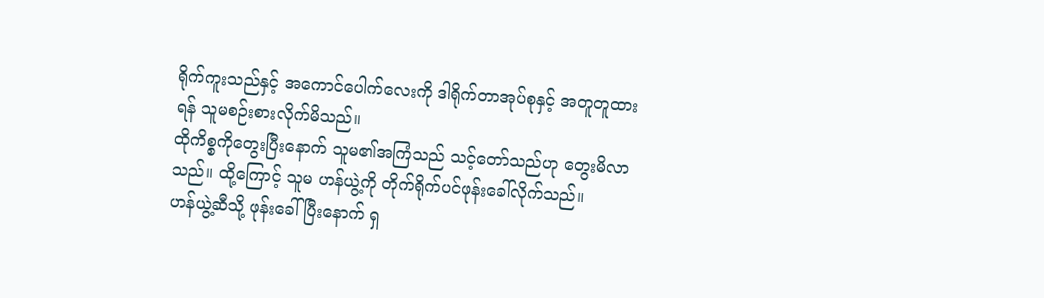ရိုက်ကူးသည်နှင့် အကောင်ပေါက်လေးကို ဒါရိုက်တာအုပ်စုနှင့် အတူတူထားရန် သူမစဉ်းစားလိုက်မိသည်။
ထိုကိစ္စကိုတွေးပြီးနောက် သူမ၏အကြံသည် သင့်တော်သည်ဟု တွေးမိလာသည်။ ထို့ကြောင့် သူမ ဟန်ယွဲ့ကို တိုက်ရိုက်ပင်ဖုန်းခေါ်လိုက်သည်။
ဟန်ယွဲ့ဆီသို့ ဖုန်းခေါ်ပြီးနောက် ရှ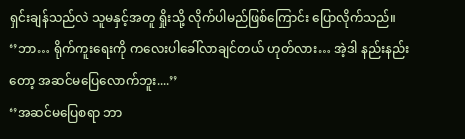ရှင်းချန်သည်လဲ သူမနှင့်အတူ ရှိုးသို့ လိုက်ပါမည်ဖြစ်ကြောင်း ပြောလိုက်သည်။
‘’ဘာ… ရိုက်ကူးရေးကို ကလေးပါခေါ်လာချင်တယ် ဟုတ်လား… အဲ့ဒါ နည်းနည်းတော့ အဆင်မပြေလောက်ဘူး....’’
‘’အဆင်မပြေစရာ ဘာ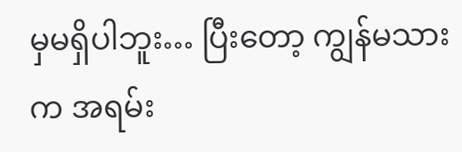မှမရှိပါဘူး… ပြီးတော့ ကျွန်မသားက အရမ်း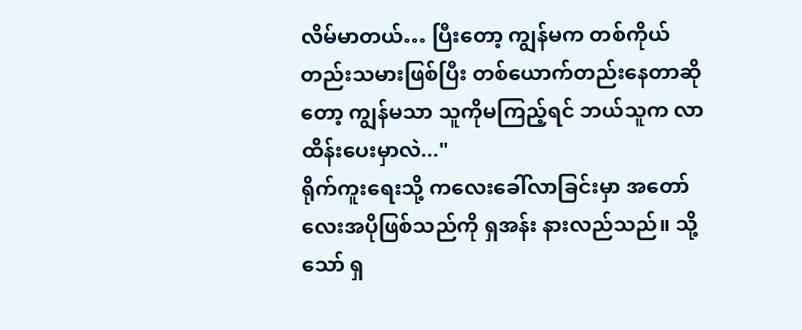လိမ်မာတယ်… ပြီးတော့ ကျွန်မက တစ်ကိုယ်တည်းသမားဖြစ်ပြီး တစ်ယောက်တည်းနေတာဆိုတော့ ကျွန်မသာ သူကိုမကြည့်ရင် ဘယ်သူက လာထိန်းပေးမှာလဲ..."
ရိုက်ကူးရေးသို့ ကလေးခေါ်လာခြင်းမှာ အတော်လေးအပိုဖြစ်သည်ကို ရှအန်း နားလည်သည်။ သို့သော် ရှ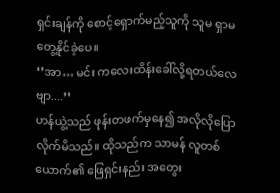ရှင်းချန်ကို စောင့်ရှောက်မည့်သူကို သူမ ရှာမတွေ့နိုင်ခဲ့ပေ။
‘’အာ… မင်း ကလေးထိန်းခေါ်လို့ရတယ်လေဗျာ....’’
ဟန်ယွဲ့သည် ဖုန်းတဖက်မှနေ၍ အလိုလိုပြောလိုက်မိသည်။ ထိုသည်က သာမန် လူတစ်ယောက်၏ ဖြေရှင်းနည်း အတွေး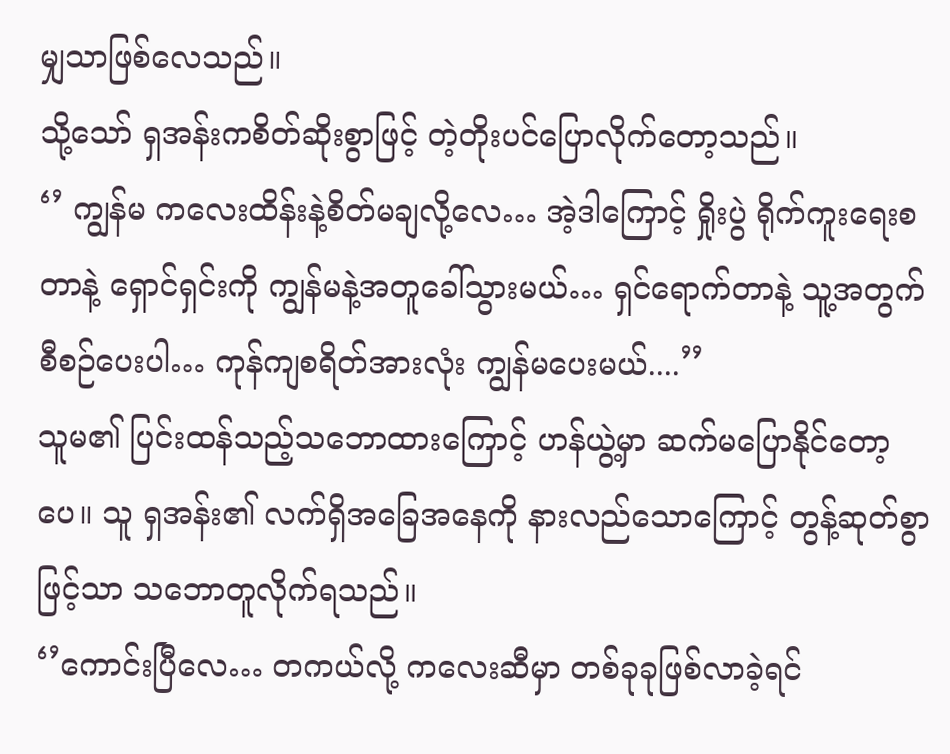မျှသာဖြစ်လေသည်။
သို့သော် ရှအန်းကစိတ်ဆိုးစွာဖြင့် တဲ့တိုးပင်ပြောလိုက်တော့သည်။
‘’ ကျွန်မ ကလေးထိန်းနဲ့စိတ်မချလို့လေ… အဲ့ဒါကြောင့် ရှိုးပွဲ ရိုက်ကူးရေးစတာနဲ့ ရှောင်ရှင်းကို ကျွန်မနဲ့အတူခေါ်သွားမယ်… ရှင်ရောက်တာနဲ့ သူ့အတွက်စီစဉ်ပေးပါ… ကုန်ကျစရိတ်အားလုံး ကျွန်မပေးမယ်....’’
သူမ၏ ပြင်းထန်သည့်သဘောထားကြောင့် ဟန်ယွဲ့မှာ ဆက်မပြောနိုင်တော့ပေ။ သူ ရှအန်း၏ လက်ရှိအခြေအနေကို နားလည်သောကြောင့် တွန့်ဆုတ်စွာဖြင့်သာ သဘောတူလိုက်ရသည်။
‘’ကောင်းပြီလေ… တကယ်လို့ ကလေးဆီမှာ တစ်ခုခုဖြစ်လာခဲ့ရင်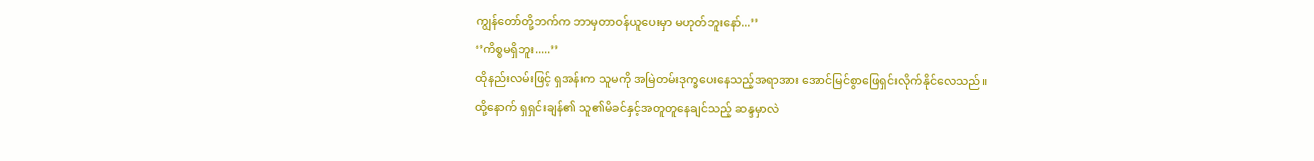ကျွန်တော်တို့ဘက်က ဘာမှတာဝန်ယူပေးမှာ မဟုတ်ဘူးနော်...’’
‘’ကိစ္စမရှိဘူး.....’’
ထိုနည်းလမ်းဖြင့် ရှအန်းက သူမကို အမြဲတမ်းဒုက္ခပေးနေသည့်အရာအား အောင်မြင်စွာဖြေရှင်းလိုက်နိုင်လေသည်။
ထို့နောက် ရှရှင်းချန်၏ သူ၏မိခင်နှင့်အတူတူနေချင်သည့် ဆန္ဒမှာလဲ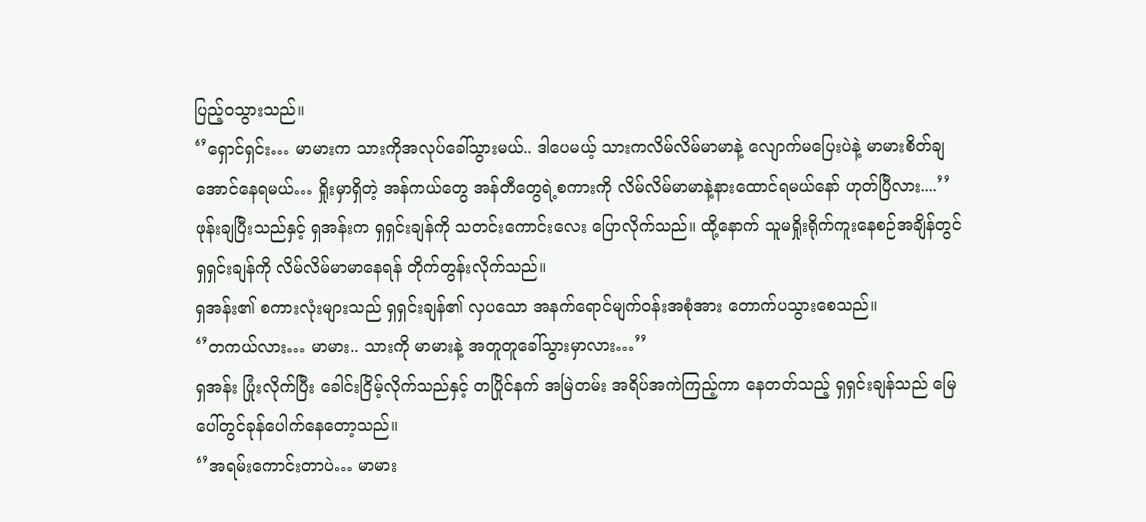ပြည့်ဝသွားသည်။
‘’ရှောင်ရှင်း… မာမားက သားကိုအလုပ်ခေါ်သွားမယ်.. ဒါပေမယ့် သားကလိမ်လိမ်မာမာနဲ့ လျောက်မပြေးပဲနဲ့ မာမားစိတ်ချအောင်နေရမယ်… ရှိုးမှာရှိတဲ့ အန်ကယ်တွေ အန်တီတွေရဲ့စကားကို လိမ်လိမ်မာမာနဲ့နားထောင်ရမယ်နော် ဟုတ်ပြီလား....’’
ဖုန်းချပြီးသည်နှင့် ရှအန်းက ရှရှင်းချန်ကို သတင်းကောင်းလေး ပြောလိုက်သည်။ ထို့နောက် သူမရှိုးရိုက်ကူးနေစဉ်အချိန်တွင် ရှရှင်းချန်ကို လိမ်လိမ်မာမာနေရန် တိုက်တွန်းလိုက်သည်။
ရှအန်း၏ စကားလုံးများသည် ရှရှင်းချန်၏ လှပသော အနက်ရောင်မျက်ဝန်းအစုံအား တောက်ပသွားစေသည်။
‘’တကယ်လား… မာမား.. သားကို မာမားနဲ့ အတူတူခေါ်သွားမှာလား…’’
ရှအန်း ပြုံးလိုက်ပြီး ခေါင်းငြိမ့်လိုက်သည်နှင့် တပြိုင်နက် အမြဲတမ်း အရိပ်အကဲကြည့်ကာ နေတတ်သည့် ရှရှင်းချန်သည် မြေပေါ်တွင်ခုန်ပေါက်နေတော့သည်။
‘’အရမ်းကောင်းတာပဲ… မာမား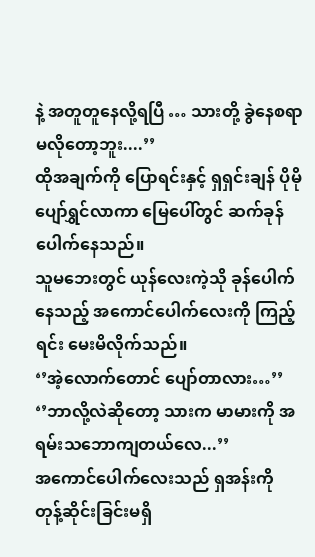နဲ့ အတူတူနေလို့ရပြီ … သားတို့ ခွဲနေစရာမလိုတော့ဘူး....’’
ထိုအချက်ကို ပြောရင်းနှင့် ရှရှင်းချန် ပိုမို ပျော်ရွှင်လာကာ မြေပေါ်တွင် ဆက်ခုန်ပေါက်နေသည်။
သူမဘေးတွင် ယုန်လေးကဲ့သို ခုန်ပေါက်နေသည့် အကောင်ပေါက်လေးကို ကြည့်ရင်း မေးမိလိုက်သည်။
‘’အဲ့လောက်တောင် ပျော်တာလား…’’
‘’ဘာလို့လဲဆိုတော့ သားက မာမားကို အရမ်းသဘောကျတယ်လေ...’’
အကောင်ပေါက်လေးသည် ရှအန်းကို တုန့်ဆိုင်းခြင်းမရှိ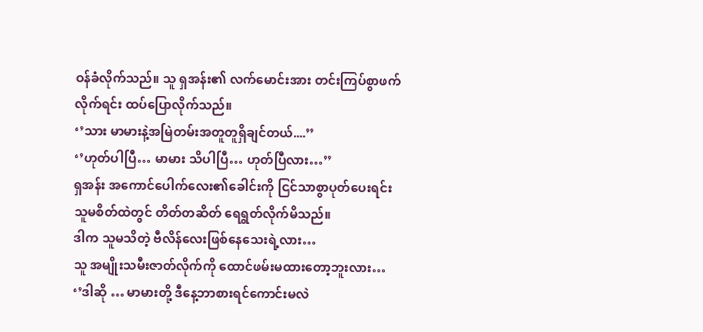ဝန်ခံလိုက်သည်။ သူ ရှအန်း၏ လက်မောင်းအား တင်းကြပ်စွာဖက်လိုက်ရင်း ထပ်ပြောလိုက်သည်။
‘’သား မာမားနဲ့အမြဲတမ်းအတူတူရှိချင်တယ်....’’
‘’ဟုတ်ပါပြီ… မာမား သိပါပြီ… ဟုတ်ပြီလား…’’
ရှအန်း အကောင်ပေါက်လေး၏ခေါင်းကို ငြင်သာစွာပုတ်ပေးရင်း သူမစိတ်ထဲတွင် တိတ်တဆိတ် ရေရွတ်လိုက်မိသည်။
ဒါက သူမသိတဲ့ ဗီလိန်လေးဖြစ်နေသေးရဲ့လား…
သူ အမျိုးသမီးဇာတ်လိုက်ကို ထောင်ဖမ်းမထားတော့ဘူးလား…
‘’ဒါဆို … မာမားတို့ ဒီနေ့ဘာစားရင်ကောင်းမလဲ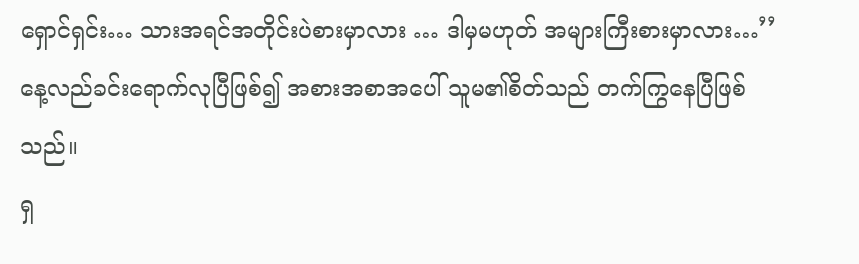ရှောင်ရှင်း… သားအရင်အတိုင်းပဲစားမှာလား … ဒါမှမဟုတ် အများကြီးစားမှာလား…’’
နေ့လည်ခင်းရောက်လုပြီဖြစ်၍ အစားအစာအပေါ် သူမ၏စိတ်သည် တက်ကြွနေပြီဖြစ်သည်။
ရှ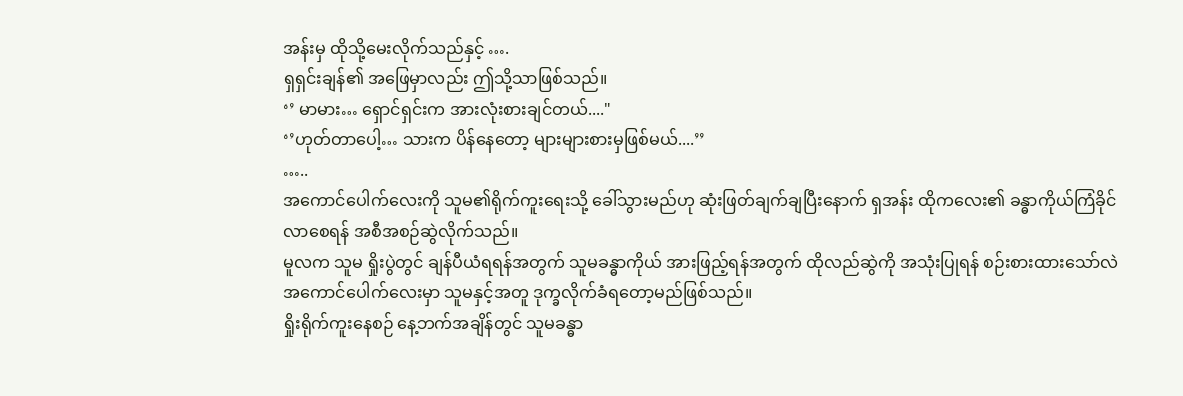အန်းမှ ထိုသို့မေးလိုက်သည်နှင့် ….
ရှရှင်းချန်၏ အဖြေမှာလည်း ဤသို့သာဖြစ်သည်။
‘’ မာမား… ရှောင်ရှင်းက အားလုံးစားချင်တယ်...."
‘’ဟုတ်တာပေါ့… သားက ပိန်နေတော့ များများစားမှဖြစ်မယ်....’’
…..
အကောင်ပေါက်လေးကို သူမ၏ရိုက်ကူးရေးသို့ ခေါ်သွားမည်ဟု ဆုံးဖြတ်ချက်ချပြီးနောက် ရှအန်း ထိုကလေး၏ ခန္ဓာကိုယ်ကြံခိုင်လာစေရန် အစီအစဉ်ဆွဲလိုက်သည်။
မူလက သူမ ရှိုးပွဲတွင် ချန်ပီယံရရန်အတွက် သူမခန္ဓာကိုယ် အားဖြည့်ရန်အတွက် ထိုလည်ဆွဲကို အသုံးပြုရန် စဉ်းစားထားသော်လဲ အကောင်ပေါက်လေးမှာ သူမနှင့်အတူ ဒုက္ခလိုက်ခံရတော့မည်ဖြစ်သည်။
ရှိုးရိုက်ကူးနေစဉ် နေ့ဘက်အချိန်တွင် သူမခန္ဓာ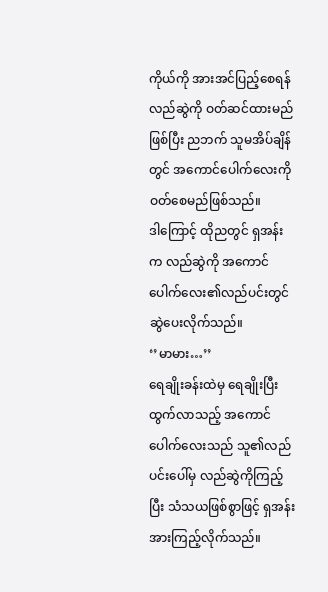ကိုယ်ကို အားအင်ပြည့်စေရန် လည်ဆွဲကို ဝတ်ဆင်ထားမည်ဖြစ်ပြီး ညဘက် သူမအိပ်ချိန်တွင် အကောင်ပေါက်လေးကို ဝတ်စေမည်ဖြစ်သည်။
ဒါကြောင့် ထိုညတွင် ရှအန်းက လည်ဆွဲကို အကောင်ပေါက်လေး၏လည်ပင်းတွင် ဆွဲပေးလိုက်သည်။
‘’မာမား…’’
ရေချိုးခန်းထဲမှ ရေချိုးပြီးထွက်လာသည့် အကောင်ပေါက်လေးသည် သူ၏လည်ပင်းပေါ်မှ လည်ဆွဲကိုကြည့်ပြီး သံသယဖြစ်စွာဖြင့် ရှအန်းအားကြည့်လိုက်သည်။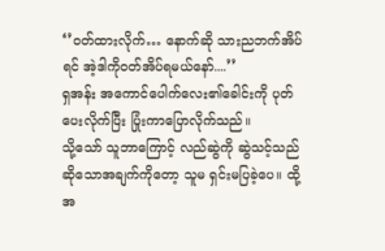‘’ဝတ်ထားလိုက်… နောက်ဆို သားညဘက်အိပ်ရင် အဲ့ဒါကိုဝတ်အိပ်ရမယ်နော်....’’
ရှအန်း အကောင်ပေါက်လေး၏ခေါင်းကို ပုတ်ပေးလိုက်ပြီး ပြုံးကာပြောလိုက်သည်။
သို့သော် သူဘာကြောင့် လည်ဆွဲကို ဆွဲသင့်သည် ဆိုသောအချက်ကိုတော့ သူမ ရှင်းမပြခဲ့ပေ။ ထို့အ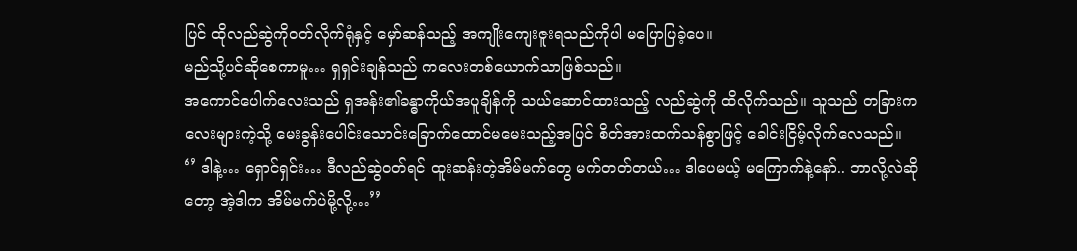ပြင် ထိုလည်ဆွဲကိုဝတ်လိုက်ရုံနှင့် မှော်ဆန်သည့် အကျိုးကျေးဇူးရသည်ကိုပါ မပြောပြခဲ့ပေ။
မည်သို့ပင်ဆိုစေကာမူ… ရှရှင်းချန်သည် ကလေးတစ်ယောက်သာဖြစ်သည်။
အကောင်ပေါက်လေးသည် ရှအန်း၏ခန္ဓာကိုယ်အပူချိန်ကို သယ်ဆောင်ထားသည့် လည်ဆွဲကို ထိလိုက်သည်။ သူသည် တခြားကလေးများကဲ့သို့ မေးခွန်းပေါင်းသောင်းခြောက်ထောင်မမေးသည့်အပြင် စိတ်အားထက်သန်စွာဖြင့် ခေါင်းငြိမ့်လိုက်လေသည်။
‘’ ဒါနဲ့… ရှောင်ရှင်း… ဒီလည်ဆွဲဝတ်ရင် ထူးဆန်းတဲ့အိမ်မက်တွေ မက်တတ်တယ်… ဒါပေမယ့် မကြောက်နဲ့နော်.. ဘာလို့လဲဆိုတော့ အဲ့ဒါက အိမ်မက်ပဲမို့လို့…’’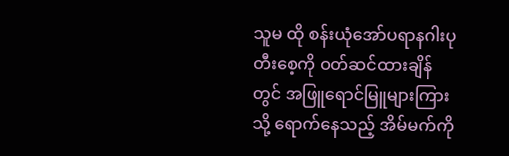သူမ ထို စန်းယုံအော်ပရာနဂါးပုတီးစေ့ကို ဝတ်ဆင်ထားချိန်တွင် အဖြူရောင်မြူများကြားသို့ ရောက်နေသည့် အိမ်မက်ကို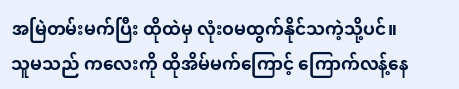အမြဲတမ်းမက်ပြီး ထိုထဲမှ လုံးဝမထွက်နိုင်သကဲ့သို့ပင်။
သူမသည် ကလေးကို ထိုအိမ်မက်ကြောင့် ကြောက်လန့်နေ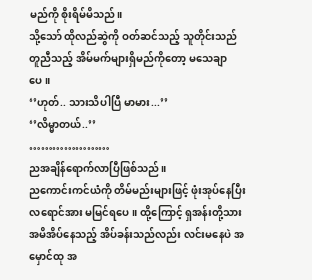မည်ကို စိုးရိမ်မိသည်။
သို့သော် ထိုလည်ဆွဲကို ဝတ်ဆင်သည့် သူတိုင်းသည် တူညီသည့် အိမ်မက်များရှိမည်ကိုတော့ မသေချာပေ။
‘’ဟုတ်.. သားသိပါပြီ မာမား...’’
‘’လိမ္မာတယ်..’’
…………………
ညအချိန်ရောက်လာပြီဖြစ်သည်။
ညကောင်းကင်ယံကို တိမ်မည်းများဖြင့် ဖုံးအုပ်နေပြီး လရောင်အား မမြင်ရပေ။ ထို့ကြောင့် ရှအန်းတို့သားအမိအိပ်နေသည့် အိပ်ခန်းသည်လည်း လင်းမနေပဲ အမှောင်ထု အ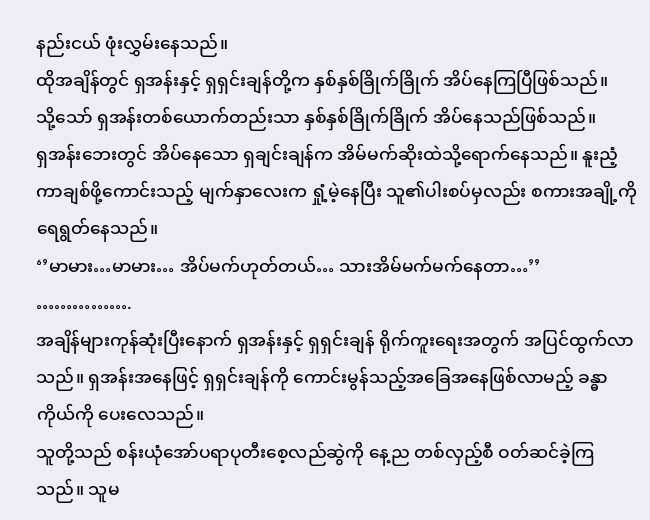နည်းငယ် ဖုံးလွှမ်းနေသည်။
ထိုအချိန်တွင် ရှအန်းနှင့် ရှရှင်းချန်တို့က နှစ်နှစ်ခြိုက်ခြိုက် အိပ်နေကြပြီဖြစ်သည်။
သို့သော် ရှအန်းတစ်ယောက်တည်းသာ နှစ်နှစ်ခြိုက်ခြိုက် အိပ်နေသည်ဖြစ်သည်။
ရှအန်းဘေးတွင် အိပ်နေသော ရှချင်းချန်က အိမ်မက်ဆိုးထဲသို့ရောက်နေသည်။ နူးညံ့ကာချစ်ဖို့ကောင်းသည့် မျက်နှာလေးက ရှုံ့မဲ့နေပြီး သူ၏ပါးစပ်မှလည်း စကားအချို့ကို ရေရွတ်နေသည်။
‘’မာမား…မာမား… အိပ်မက်ဟုတ်တယ်… သားအိမ်မက်မက်နေတာ…’’
…………….
အချိန်များကုန်ဆုံးပြီးနောက် ရှအန်းနှင့် ရှရှင်းချန် ရိုက်ကူးရေးအတွက် အပြင်ထွက်လာသည်။ ရှအန်းအနေဖြင့် ရှရှင်းချန်ကို ကောင်းမွန်သည့်အခြေအနေဖြစ်လာမည့် ခန္ဓာကိုယ်ကို ပေးလေသည်။
သူတို့သည် စန်းယုံအော်ပရာပုတီးစေ့လည်ဆွဲကို နေ့ည တစ်လှည့်စီ ဝတ်ဆင်ခဲ့ကြသည်။ သူမ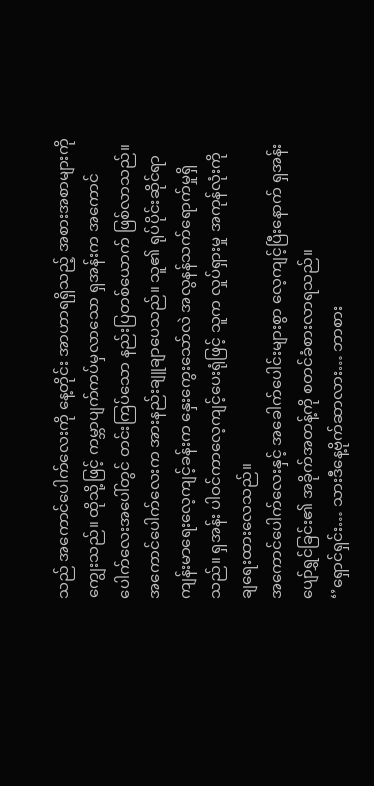သည် အကောင်ပေါက်လေးကို နေ့တိုင်း အာဟာရရှိသည့် အစားအစာများကို ကျွေးသည်။ ထိုသို့ဖြင့် ကမ္ဘာပျက်ကပ်မှလာသော ရှအန်းက အကောင်ပေါက်လေးအပေါ်တွင် တင်းကြပ်သော နည်းပြတစ်ယောက် ဖြစ်လာသည်။
အကောင်ပေါက်လေးက အားနည်းချူချာပေသည်။ သူ၏ ရုပ်ပိုင်းဆိုင်ရာ ကျန်းမာရေးလေ့ကျင့်ခန်းက နှေးကွေးသော်လဲ အလွနန်သက်ရောက်မှုရှိသည်။ ရှအန်း ပါဝင်ကာလေ့ကျင့်ပေးရုံဖြင့် သူက လှုပ်ရှားမှု အကုန်လုံးကို ချရေးထားလေသည်။
အကောင်ပေါက်လေးနှင့် အခေါက်ပေါင်းများစွာ လေ့ကျင့်ပြီးနောက် ရှအန်း ပျော်ရွှင်ခြင်း၏ အခိုက်အတန့်ကို စတင်ခံစားလာရသည်။
‘’ရှောင်ရှင်း… သားဒီနေ့ဗိုက်ဆာလား… ဘာစား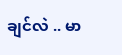ချင်လဲ .. မာ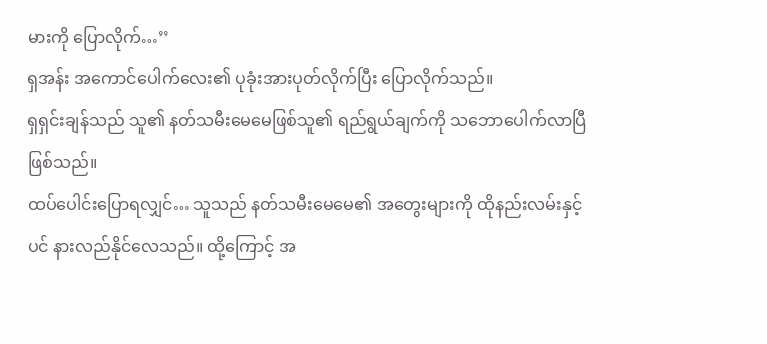မားကို ပြောလိုက်…’’
ရှအန်း အကောင်ပေါက်လေး၏ ပုခုံးအားပုတ်လိုက်ပြီး ပြောလိုက်သည်။
ရှရှင်းချန်သည် သူ၏ နတ်သမီးမေမေဖြစ်သူ၏ ရည်ရွယ်ချက်ကို သဘောပေါက်လာပြီဖြစ်သည်။
ထပ်ပေါင်းပြောရလျှင်… သူသည် နတ်သမီးမေမေ၏ အတွေးများကို ထိုနည်းလမ်းနှင့်ပင် နားလည်နိုင်လေသည်။ ထို့ကြောင့် အ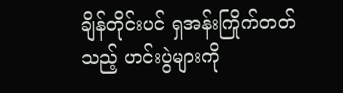ချိန်တိုင်းပင် ရှအန်းကြိုက်တတ်သည့် ဟင်းပွဲများကို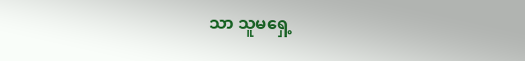သာ သူမရှေ့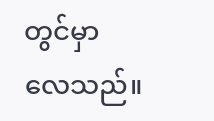တွင်မှာလေသည်။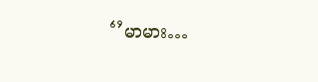‘’မာမား…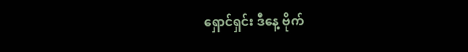ရှောင်ရှင်း ဒီနေ့ ဗိုက်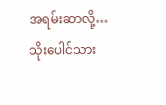အရမ်းဆာလို့… သိုးပေါင်သား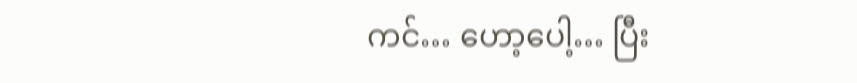ကင်… ဟော့ပေါ့… ပြီး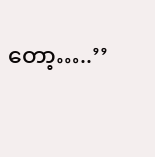တော့…..’’